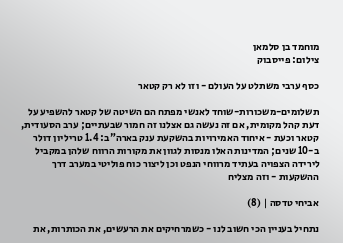מוחמד בן סלמאן
צילום: פייסבוק

כסף ערבי משתלט על העולם - וזו לא רק קטאר

תשלומים-משכורות-שוחד לאנשי מפתח הם השיטה של קטאר להשפיע על דעת קהל מקומית, אם זה נעשה גם אצלנו זה חמור שבעתיים; ערב הסעודית, קטאר וכעת - איחוד האמירויות בהשקעת ענק בארה"ב: 1.4 טריליון דולר ב-10 שנים; המדינות האלו מנסות לגוון את מקורות הרווח שלהן במקביל לירידה הצפויה בעתיד מרווחי הנפט וכן ליצור כוח פוליטי במערב דרך ההשקעות - וזה מצליח

אביחי טדסה | (8)

נתחיל בעניין הכי חשוב לנו - כשמרחיקים את הרעשים, את הכותרות, את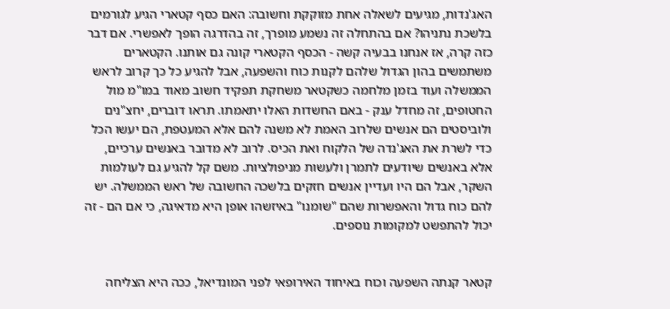האג'נדות, מגיעים לשאלה אחת מזוקקת וחשובה: האם כסף קטארי הגיע לגורמים בלשכת נתניהו? אם בהתחלה זה נשמע מופרך, זה בהדרגה הופך לאפשרי. אם דבר כזה קרה, אז אנחנו בבעיה קשה - הכסף הקטארי קונה גם אותנו. הקטארים משתמשים בהון הגדול שלהם לקנות כוח והשפעה, אבל להגיע כל כך קרוב לראש הממשלה ועוד בזמן מלחמה כשקטאר משחקת תפקיד חשוב מאוד במו"מ מול החטופים, זה מחדל ענק - באם החשדות האלו יתאמתו. תראו דוברים, יחצ"נים ולוביסטים הם אנשים שלרוב האמת לא משנה להם אלא המעטפת, הם יעשו הכל כדי לשרת את האג'נדה של הלקוח ואת הכיס. לרוב לא מדובר באנשים ערכיים, אלא באנשים שיודעים לתמרן ולעשות מניפולציות. משם קל להגיע גם לעולמות השקר, אבל הם היו ועדיין אנשים חזקים בלשכה החשובה של ראש הממשלה. יש להם כוח גדול והאפשרות שהם "שומנו" באיזשהו אופן היא מדאיגה, כי אם הם - זה יכול להתפשט למקומות נוספים.


קטאר קנתה השפעה וכוח באיחוד האירופאי לפני המונדיאל, ככה היא הצליחה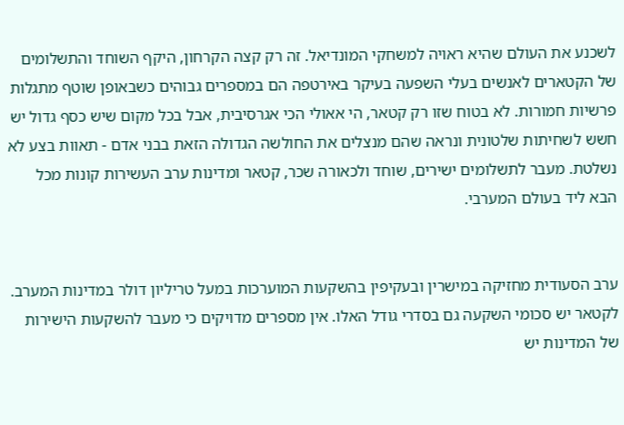לשכנע את העולם שהיא ראויה למשחקי המונדיאל. זה רק קצה הקרחון, היקף השוחד והתשלומים של הקטארים לאנשים בעלי השפעה בעיקר באירטפה הם במספרים גבוהים כשבאופן שוטף מתגלות פרשיות חמורות. לא בטוח שזו רק קטאר, הי אאולי הכי אגרסיבית, אבל בכל מקום שיש כסף גדול יש חשש לשחיתות שלטונית ונראה שהם מנצלים את החולשה הגדולה הזאת בבני אדם - תאוות בצע לא נשלטת. מעבר לתשלומים ישירים, שוחד ולכאורה שכר, קטאר ומדינות ערב העשירות קונות מכל הבא ליד בעולם המערבי.


ערב הסעודית מחזיקה במישרין ובעקיפין בהשקעות המוערכות במעל טריליון דולר במדינות המערב. לקטאר יש סכומי השקעה גם בסדרי גודל האלו. אין מספרים מדויקים כי מעבר להשקעות הישירות של המדינות יש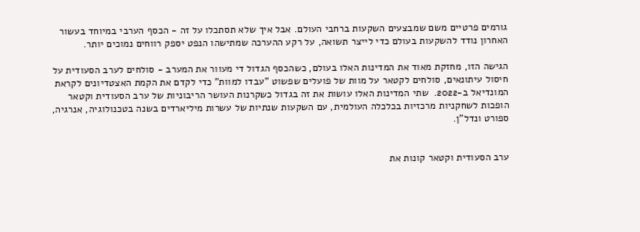גורמים פרטיים משם שמבצעים השקעות ברחבי העולם. אבל איך שלא תסתכלו על זה - הכסף הערבי במיוחד בעשור האחרון נודד להשקעות בעולם כדי לייצר תשואה, על רקע ההערכה שמתישהו הנפט יספק רווחים נמוכים יותר.

הגישה הזו, מחזקת מאוד את המדינות האלו בעולם, כשהכסף הגדול די מעוור את המערב - סולחים לערב הסעודית על חיסול עיתונאים, סולחים לקטאר על מוות של פועלים שפשוט "עבדו למוות" כדי לקדם את הקמת האצטדיונים לקראת המונדיאל ב-2022.  שתי המדינות האלו עושות את זה בגדול כשקרנות העושר הריבוניות של ערב הסעודית וקטאר הופכות לשחקניות מרכזיות בכלכלה העולמית, עם השקעות שנתיות של עשרות מיליארדים בשנה בטכנולוגיה, אנרגיה, ספורט ונדל"ן.


ערב הסעודית וקטאר קונות את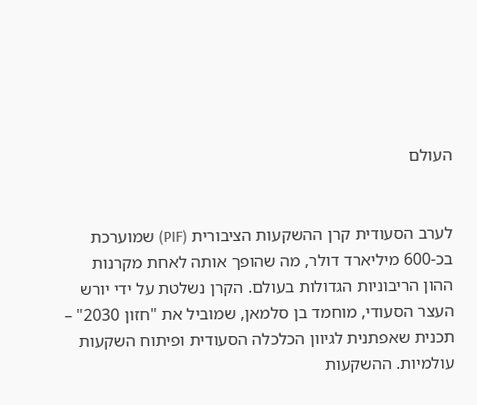העולם


לערב הסעודית קרן ההשקעות הציבורית (PIF) שמוערכת בכ-600 מיליארד דולר, מה שהופך אותה לאחת מקרנות ההון הריבוניות הגדולות בעולם. הקרן נשלטת על ידי יורש העצר הסעודי, מוחמד בן סלמאן, שמוביל את "חזון 2030" – תכנית שאפתנית לגיוון הכלכלה הסעודית ופיתוח השקעות עולמיות. ההשקעות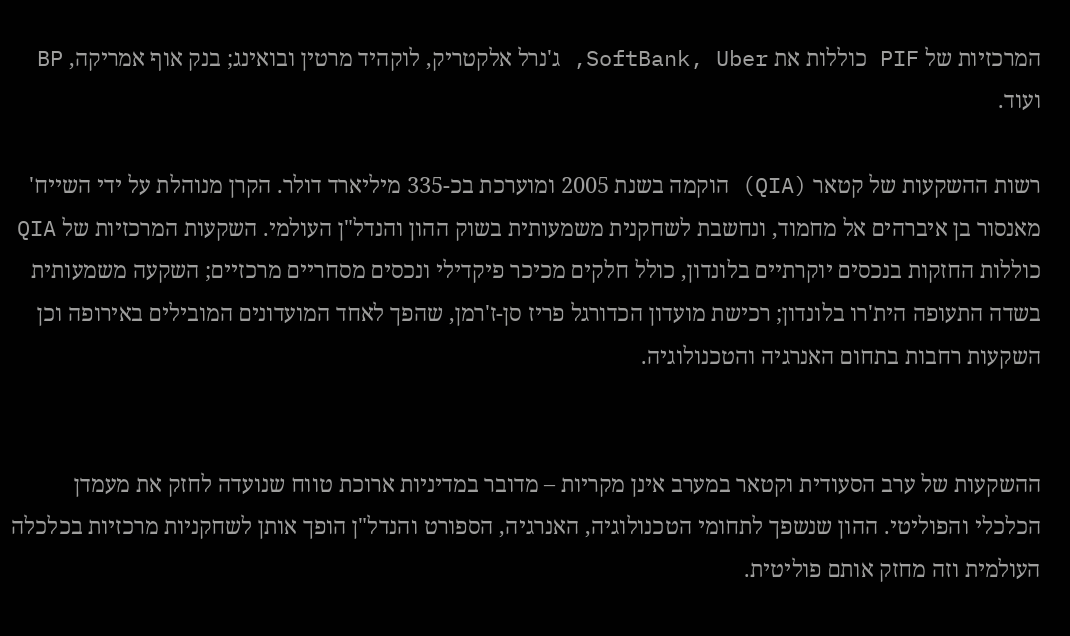המרכזיות של PIF כוללות את SoftBank, Uber, ג'נרל אלקטריק, לוקהיד מרטין ובואינג; בנק אוף אמריקה, BP ועוד.

רשות ההשקעות של קטאר (QIA) הוקמה בשנת 2005 ומוערכת בכ-335 מיליארד דולר. הקרן מנוהלת על ידי השייח' מאנסור בן איברהים אל מחמוד, ונחשבת לשחקנית משמעותית בשוק ההון והנדל"ן העולמי. השקעות המרכזיות של QIA כוללות החזקות בנכסים יוקרתיים בלונדון, כולל חלקים מכיכר פיקדילי ונכסים מסחריים מרכזיים; השקעה משמעותית בשדה התעופה הית'רו בלונדון; רכישת מועדון הכדורגל פריז סן-ז'רמן, שהפך לאחד המועדונים המובילים באירופה וכן השקעות רחבות בתחום האנרגיה והטכנולוגיה.


ההשקעות של ערב הסעודית וקטאר במערב אינן מקריות – מדובר במדיניות ארוכת טווח שנועדה לחזק את מעמדן הכלכלי והפוליטי. ההון שנשפך לתחומי הטכנולוגיה, האנרגיה, הספורט והנדל"ן הופך אותן לשחקניות מרכזיות בכלכלה העולמית וזה מחזק אותם פוליטית.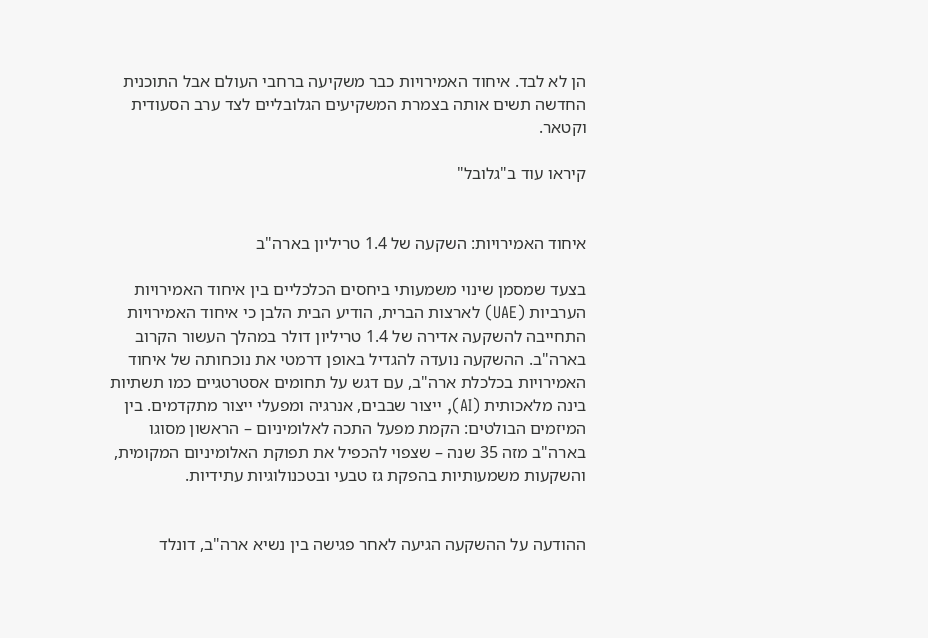הן לא לבד. איחוד האמירויות כבר משקיעה ברחבי העולם אבל התוכנית החדשה תשים אותה בצמרת המשקיעים הגלובליים לצד ערב הסעודית וקטאר.

קיראו עוד ב"גלובל"


איחוד האמירויות: השקעה של 1.4 טריליון בארה"ב

בצעד שמסמן שינוי משמעותי ביחסים הכלכליים בין איחוד האמירויות הערביות (UAE) לארצות הברית, הודיע הבית הלבן כי איחוד האמירויות התחייבה להשקעה אדירה של 1.4 טריליון דולר במהלך העשור הקרוב בארה"ב. ההשקעה נועדה להגדיל באופן דרמטי את נוכחותה של איחוד האמירויות בכלכלת ארה"ב, עם דגש על תחומים אסטרטגיים כמו תשתיות בינה מלאכותית (AI), ייצור שבבים, אנרגיה ומפעלי ייצור מתקדמים. בין המיזמים הבולטים: הקמת מפעל התכה לאלומיניום – הראשון מסוגו בארה"ב מזה 35 שנה – שצפוי להכפיל את תפוקת האלומיניום המקומית, והשקעות משמעותיות בהפקת גז טבעי ובטכנולוגיות עתידיות.


ההודעה על ההשקעה הגיעה לאחר פגישה בין נשיא ארה"ב, דונלד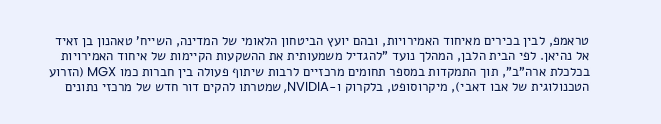טראמפ, לבין בכירים מאיחוד האמירויות, ובהם יועץ הביטחון הלאומי של המדינה, השייח' טאהנון בן זאיד אל נהיאן. לפי הבית הלבן, המהלך נועד "להגדיל משמעותית את ההשקעות הקיימות של איחוד האמירויות בכלכלת ארה"ב", תוך התמקדות במספר תחומים מרכזיים לרבות שיתוף פעולה בין חברות כמו MGX (הזרוע הטכנולוגית של אבו דאבי), מיקרוסופט, בלקרוק ו-NVIDIA, שמטרתו להקים דור חדש של מרכזי נתונים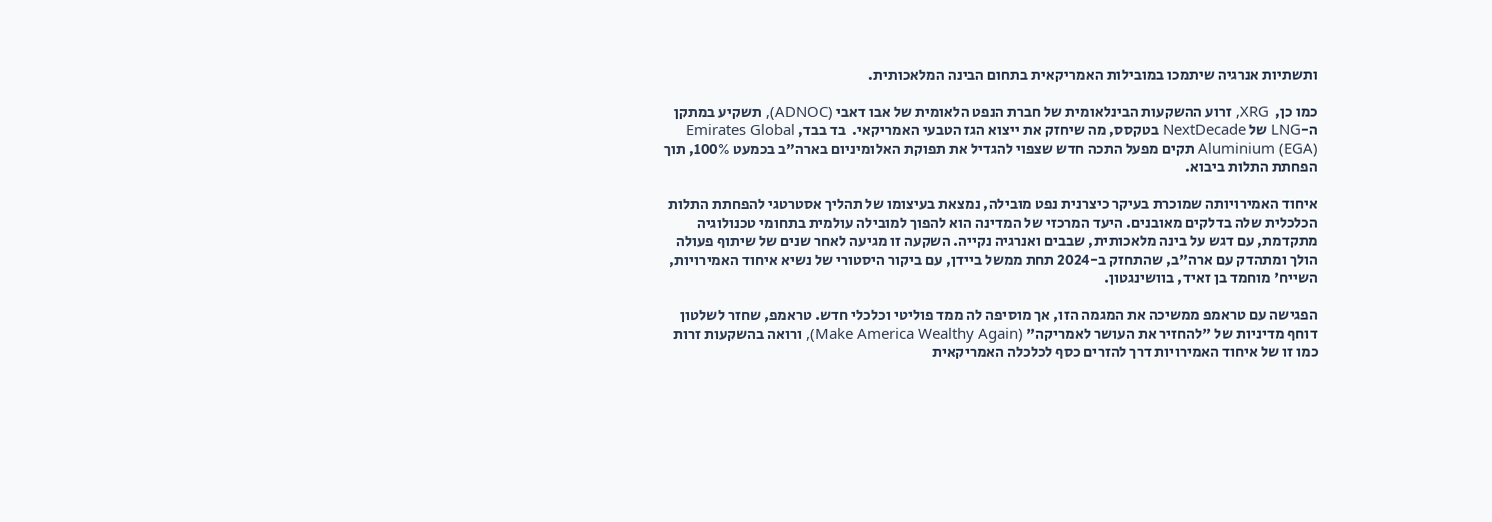ותשתיות אנרגיה שיתמכו במובילות האמריקאית בתחום הבינה המלאכותית.

כמו כן,  XRG, זרוע ההשקעות הבינלאומית של חברת הנפט הלאומית של אבו דאבי (ADNOC), תשקיע במתקן ה-LNG של NextDecade בטקסס, מה שיחזק את ייצוא הגז הטבעי האמריקאי.  בד בבד, Emirates Global Aluminium (EGA) תקים מפעל התכה חדש שצפוי להגדיל את תפוקת האלומיניום בארה"ב בכמעט 100%, תוך הפחתת התלות ביבוא.

איחוד האמירויותה שמוכרת בעיקר כיצרנית נפט מובילה, נמצאת בעיצומו של תהליך אסטרטגי להפחתת התלות הכלכלית שלה בדלקים מאובנים. היעד המרכזי של המדינה הוא להפוך למובילה עולמית בתחומי טכנולוגיה מתקדמת, עם דגש על בינה מלאכותית, שבבים ואנרגיה נקייה. השקעה זו מגיעה לאחר שנים של שיתוף פעולה הולך ומתהדק עם ארה"ב, שהתחזק ב-2024 תחת ממשל ביידן, עם ביקור היסטורי של נשיא איחוד האמירויות, השייח' מוחמד בן זאיד, בוושינגטון.

הפגישה עם טראמפ ממשיכה את המגמה הזו, אך מוסיפה לה ממד פוליטי וכלכלי חדש. טראמפ, שחזר לשלטון דוחף מדיניות של "להחזיר את העושר לאמריקה" (Make America Wealthy Again), ורואה בהשקעות זרות כמו זו של איחוד האמירויות דרך להזרים כסף לכלכלה האמריקאית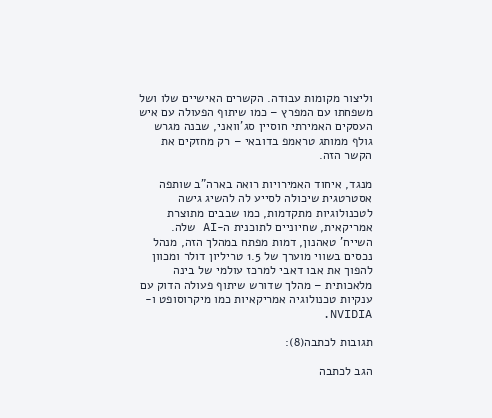וליצור מקומות עבודה. הקשרים האישיים שלו ושל משפחתו עם המפרץ – כמו שיתוף הפעולה עם איש העסקים האמירתי חוסיין סג'וואני, שבנה מגרש גולף ממותג טראמפ בדובאי – רק מחזקים את הקשר הזה.

מנגד, איחוד האמירויות רואה בארה"ב שותפה אסטרטגית שיכולה לסייע לה להשיג גישה לטכנולוגיות מתקדמות, כמו שבבים מתוצרת אמריקאית, שחיוניים לתוכנית ה-AI שלה. השייח' טאהנון, דמות מפתח במהלך הזה, מנהל נכסים בשווי מוערך של 1.5 טריליון דולר ומכוון להפוך את אבו דאבי למרכז עולמי של בינה מלאכותית – מהלך שדורש שיתוף פעולה הדוק עם ענקיות טכנולוגיה אמריקאיות כמו מיקרוסופט ו-NVIDIA.

תגובות לכתבה(8):

הגב לכתבה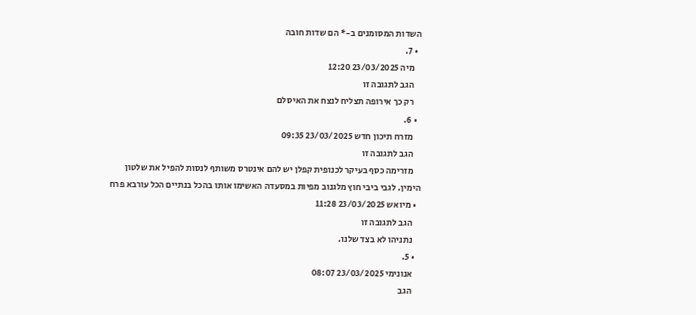השדות המסומנים ב-* הם שדות חובה
  • 7.
    מיה 23/03/2025 12:20
    הגב לתגובה זו
    רק כך אירופה תצליח לנצח את האיסלם
  • 6.
    מזרח תיכון חדש 23/03/2025 09:35
    הגב לתגובה זו
    מזרימה כסף בעיקר לכנופית קפלן יש להם אינטרס משותף לנסות להפיל את שלטון הימין. לגבי ביבי חוץ מלגנוב מפיות במסעדה האשימו אותו בהכל בנתיים הכל עורבא פרח
  • מיואש 23/03/2025 11:28
    הגב לתגובה זו
    נתניהו לא בצד שלנו.
  • 5.
    אנונימי 23/03/2025 08:07
    הגב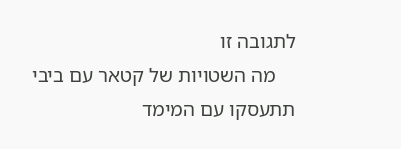לתגובה זו
    מה השטויות של קטאר עם ביבי תתעסקו עם המימד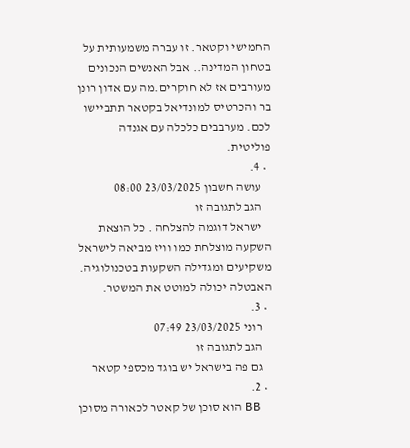החמישי וקטאר. זו עברה משמעותית על בטחון המדינה.. אבל האנשים הנכונים מעורבים אז לא חוקרים.מה עם אדון רונן בר והכרטיס למונדיאל בקטאר תתביישו לכם. מערבבים כלכלה עם אגנדה פוליטית.
  • 4.
    עושה חשבון 23/03/2025 08:00
    הגב לתגובה זו
    ישראל דוגמה להצלחה . כל הוצאת השקעה מוצלחת כמו וויז מביאה לישראל משקיעים ומגדילה השקעות בטכנולוגיה. האבטלה יכולה למוטט את המשטר.
  • 3.
    רוני 23/03/2025 07:49
    הגב לתגובה זו
    גם פה בישראל יש בוגד מכספי קטאר
  • 2.
    BB הוא סוכן של קאטר לכאורה מסוכן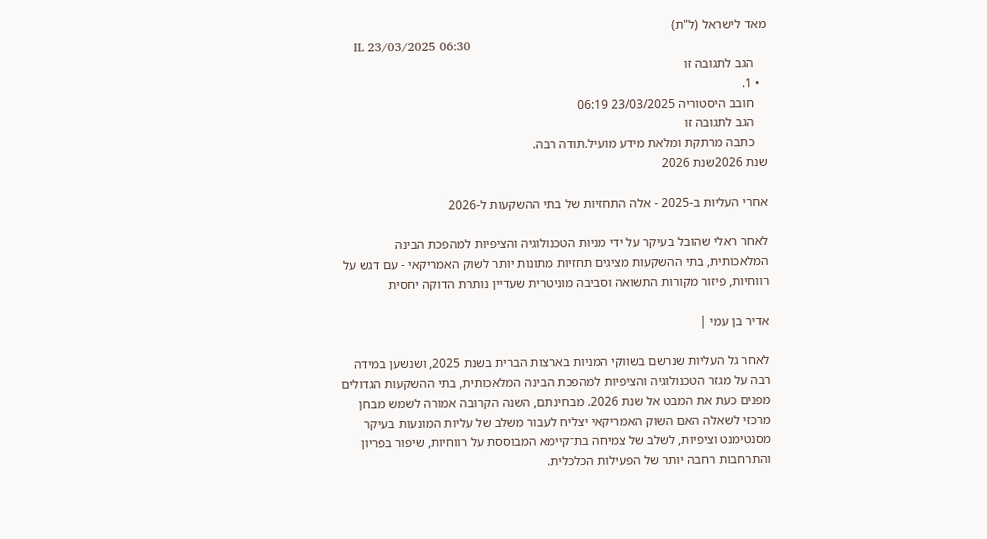מאד לישראל (ל"ת)
    IL 23/03/2025 06:30
    הגב לתגובה זו
  • 1.
    חובב היסטוריה 23/03/2025 06:19
    הגב לתגובה זו
    כתבה מרתקת ומלאת מידע מועיל.תודה רבה.
שנת 2026שנת 2026

אחרי העליות ב-2025 - אלה התחזיות של בתי ההשקעות ל-2026

לאחר ראלי שהובל בעיקר על ידי מניות הטכנולוגיה והציפיות למהפכת הבינה המלאכותית, בתי ההשקעות מציגים תחזיות מתונות יותר לשוק האמריקאי - עם דגש על רווחיות, פיזור מקורות התשואה וסביבה מוניטרית שעדיין נותרת הדוקה יחסית

אדיר בן עמי |

לאחר גל העליות שנרשם בשווקי המניות בארצות הברית בשנת 2025, ושנשען במידה רבה על מגזר הטכנולוגיה והציפיות למהפכת הבינה המלאכותית, בתי ההשקעות הגדולים מפנים כעת את המבט אל שנת 2026. מבחינתם, השנה הקרובה אמורה לשמש מבחן מרכזי לשאלה האם השוק האמריקאי יצליח לעבור משלב של עליות המונעות בעיקר מסנטימנט וציפיות, לשלב של צמיחה בת־קיימא המבוססת על רווחיות, שיפור בפריון והתרחבות רחבה יותר של הפעילות הכלכלית.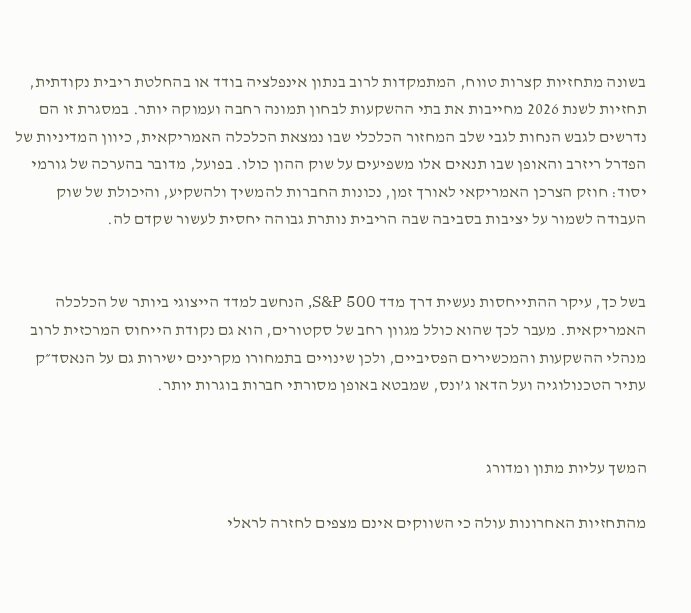בשונה מתחזיות קצרות טווח, המתמקדות לרוב בנתון אינפלציה בודד או בהחלטת ריבית נקודתית, תחזיות לשנת 2026 מחייבות את בתי ההשקעות לבחון תמונה רחבה ועמוקה יותר. במסגרת זו הם נדרשים לגבש הנחות לגבי שלב המחזור הכלכלי שבו נמצאת הכלכלה האמריקאית, כיוון המדיניות של הפדרל ריזרב והאופן שבו תנאים אלו משפיעים על שוק ההון כולו. בפועל, מדובר בהערכה של גורמי יסוד: חוזק הצרכן האמריקאי לאורך זמן, נכונות החברות להמשיך ולהשקיע, והיכולת של שוק העבודה לשמור על יציבות בסביבה שבה הריבית נותרת גבוהה יחסית לעשור שקדם לה.


בשל כך, עיקר ההתייחסות נעשית דרך מדד S&P 500, הנחשב למדד הייצוגי ביותר של הכלכלה האמריקאית. מעבר לכך שהוא כולל מגוון רחב של סקטורים, הוא גם נקודת הייחוס המרכזית לרוב מנהלי ההשקעות והמכשירים הפסיביים, ולכן שינויים בתמחורו מקרינים ישירות גם על הנאסד״ק עתיר הטכנולוגיה ועל הדאו ג’ונס, שמבטא באופן מסורתי חברות בוגרות יותר.


המשך עליות מתון ומדורג

מהתחזיות האחרונות עולה כי השווקים אינם מצפים לחזרה לראלי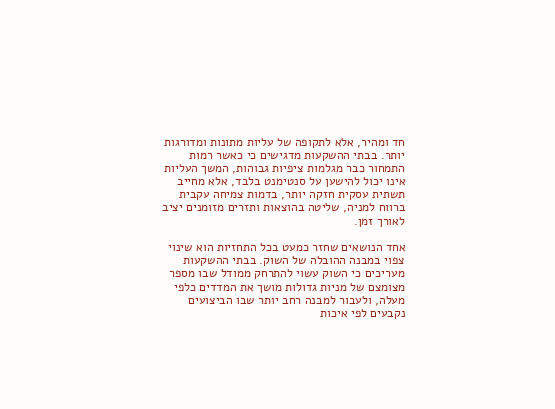חד ומהיר, אלא לתקופה של עליות מתונות ומדורגות יותר. בבתי ההשקעות מדגישים כי כאשר רמות התמחור כבר מגלמות ציפיות גבוהות, המשך העליות אינו יכול להישען על סנטימנט בלבד, אלא מחייב תשתית עסקית חזקה יותר, בדמות צמיחה עקבית ברווח למניה, שליטה בהוצאות ותזרים מזומנים יציב לאורך זמן.

אחד הנושאים שחזר כמעט בכל התחזיות הוא שינוי צפוי במבנה ההובלה של השוק. בבתי ההשקעות מעריכים כי השוק עשוי להתרחק ממודל שבו מספר מצומצם של מניות גדולות מושך את המדדים כלפי מעלה, ולעבור למבנה רחב יותר שבו הביצועים נקבעים לפי איכות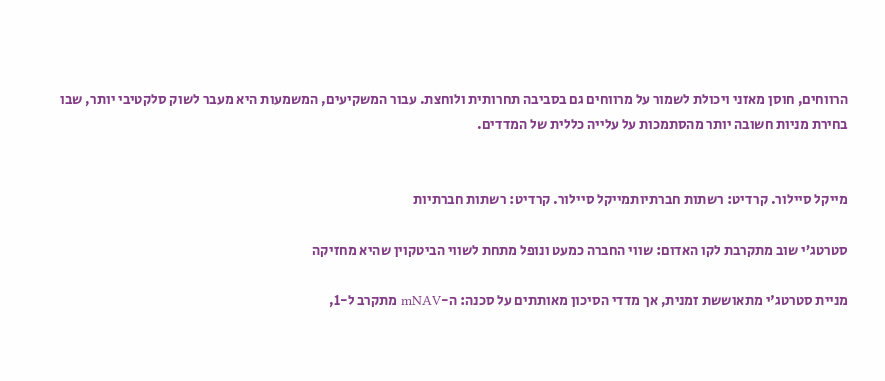הרווחים, חוסן מאזני ויכולת לשמור על מרווחים גם בסביבה תחרותית ולוחצת. עבור המשקיעים, המשמעות היא מעבר לשוק סלקטיבי יותר, שבו בחירת מניות חשובה יותר מהסתמכות על עלייה כללית של המדדים.


מייקל סיילור. קרדיט: רשתות חברתיותמייקל סיילור. קרדיט: רשתות חברתיות

סטרטג’י שוב מתקרבת לקו האדום: שווי החברה כמעט ונופל מתחת לשווי הביטקוין שהיא מחזיקה

מניית סטרטג'י מתאוששת זמנית, אך מדדי הסיכון מאותתים על סכנה: ה-mNAV מתקרב ל-1,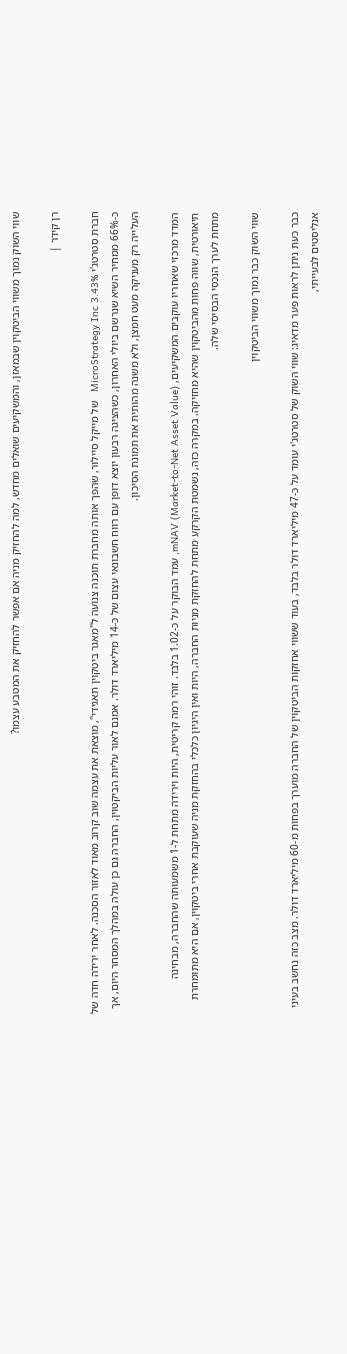שווי השוק נמוך משווי הביטקוין שבמאזן, והמשקיעים שואלים מחדש, למה להחזיק מניה אם אפשר להחזיק את המטבע עצמו?

רן קידר |

חברת סטרטג'י MicroStrategy Inc 3.43%   של מייקל סיילור, שהפך אותה מחברת תוכנה צנועה ל"מאגר ביטקוין תאגידי", מוצאת את עצמה שוב קרוב מאוד לאזור הסכנה. לאחר ירידה חדה של כ-66% ממחיר השיא שנרשם ביולי האחרון, כשהציגה רבעון יוצא דופן עם רווח חשבונאי עצום של כ-14 מיליארד דולר. אמנם לאור עליות הביקטוין, החברה גם כן עולה במהלך המסחר היום, אך העלייה רק מעניקה מעט חמצן, ולא משנה מהותית את תמונת הסיכון.

המדד מרכזי שאחריו עוקבים המשקיעים, mNAV (Market-to-Net Asset Value), עמד הבוקר על כ-1.02 בלבד. זוהי רמה קריטית, היות וירידה מתחת ל-1 משמעותה שהחברה, מבחינה תיאורטית, שווה פחות מהביטקוין שהיא מחזיקה. במקרה כזה, נשמטת הקרקע מתחת להחזקת מניות החברה, היות ואין היגיון כלכלי בהחזקת מניה שעוקבת אחרי ביטקוין, אם היא מתומחרת מתחת לערך הנכסי הבסיסי שלה.

שווי השוק כבר נמוך משווי הביטקוין

כבר כעת ניתן לראות פער מדאיג: שווי השוק של סטרטג'י עומד על כ-47 מיליארד דולר בלבד, בעוד ששווי אחזקות הביטקוין של החברה מוערך בפחות מ-60 מיליארד דולר. מצב כזה נחשב בעיני אנליסטים לבעייתי,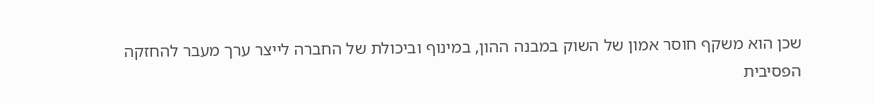שכן הוא משקף חוסר אמון של השוק במבנה ההון, במינוף וביכולת של החברה לייצר ערך מעבר להחזקה הפסיבית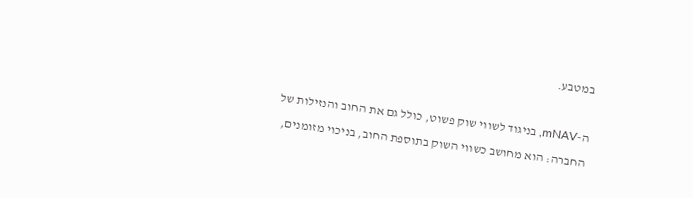במטבע.

ה-mNAV, בניגוד לשווי שוק פשוט, כולל גם את החוב והנזילות של החברה: הוא מחושב כשווי השוק בתוספת החוב, בניכוי מזומנים,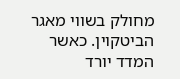מחולק בשווי מאגר הביטקוין. כאשר המדד יורד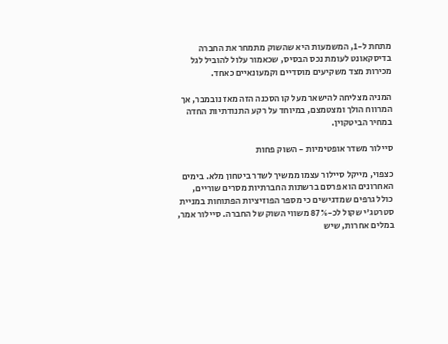מתחת ל-1, המשמעות היא שהשוק מתמחר את החברה בדיסקאונט לעומת נכס הבסיס, שכאמור עלול להוביל לגל מכירות מצד משקיעים מוסדיים וקמעונאיים כאחד.

המניה מצליחה להישאר מעל קו הסכנה הזה מאז נובמבר, אך המרווח הולך ומצטמצם, במיוחד על רקע התנודתיות החדה במחיר הביטקוין.

סיילור משדר אופטימיות - השוק פחות

כצפוי, מייקל סיילור עצמו ממשיך לשדר ביטחון מלא. בימים האחרונים הוא פרסם ברשתות החברתיות מסרים שוריים, כולל גרפים שמדגישים כי מספר הפוזיציות הפתוחות במניית סטרטג'י שקול לכ-87% משווי השוק של החברה. סיילור אמר, במלים אחרות, שיש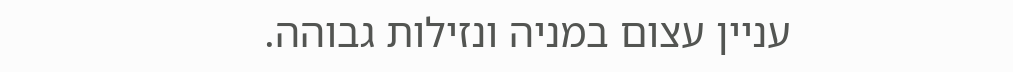עניין עצום במניה ונזילות גבוהה.